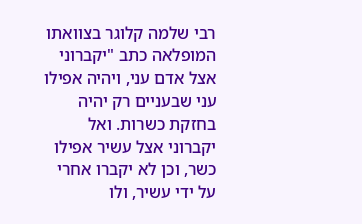רבי שלמה קלוגר בצוואתו המופלאה כתב "יקברוני אצל אדם עני, ויהיה אפילו עני שבעניים רק יהיה בחזקת כשרות. ואל יקברוני אצל עשיר אפילו כשר, וכן לא יקברו אחרי על ידי עשיר, ולו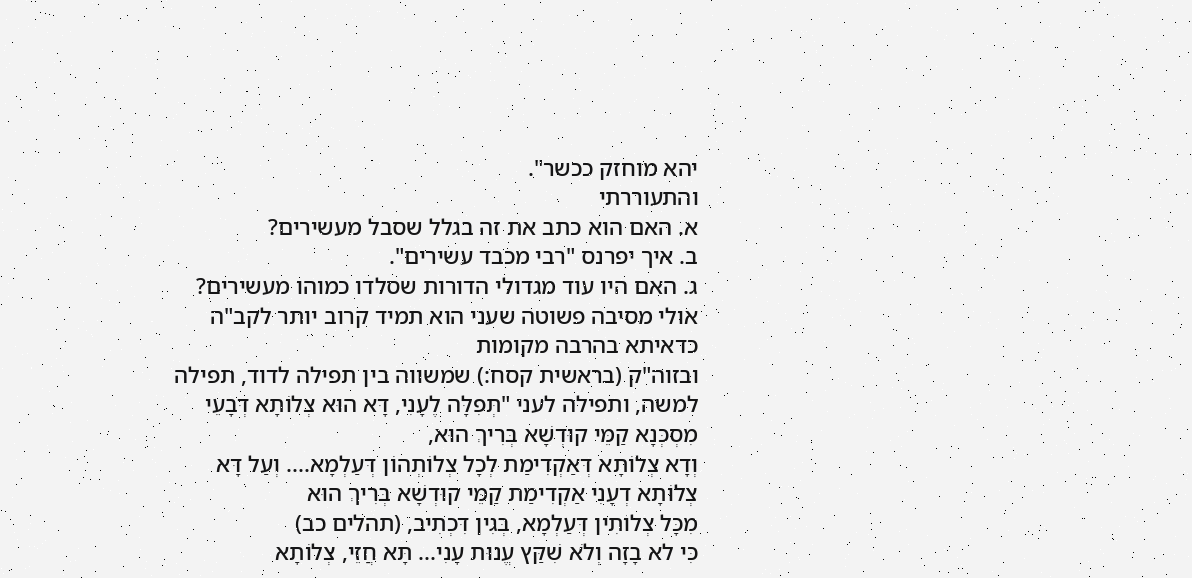יהא מוחזק ככשר".
והתעוררתי
א. האם הוא כתב את זה בגלל שסבל מעשירים?
ב. איך יפרנס "רבי מכבד עשירים".
ג. האם היו עוד מגדולי הדורות שסלדו כמוהו מעשירים?
אולי מסיבה פשוטה שעני הוא תמיד קרוב יותר לקב"ה
כדאיתא בהרבה מקומות
ובזוה"ק (בראשית קסח:) שמשווה בין תפילה לדוד, תפילה למשה, ותפילה לעני "תְּפִלָּה לֶעָנִי, דָּא הוּא צְלוֹתָא דְּבָעֵי מִסְכְּנָא קַמֵּי קוּדְשָׁא בְּרִיךְ הוּא,
וְדָא צְלוֹתָא דְּאַקְדִימַת לְכָל צְלוֹתְהוֹן דְּעַלְמָא.... וְעַל דָּא צְלוֹתָא דְעָנִי אַקְדִימַת קַמֵּי קוּדְשָׁא בְּרִיךְ הוּא
מִכָּל צְלוֹתִין דְּעַלְמָא, בְּגִין דִּכְתִיב, (תהלים כב)
כִּי לא בָזָה וְלֹא שִׁקַּץ עֱנוּת עָנִי... תָּא חֲזֵי, צְלוֹתָא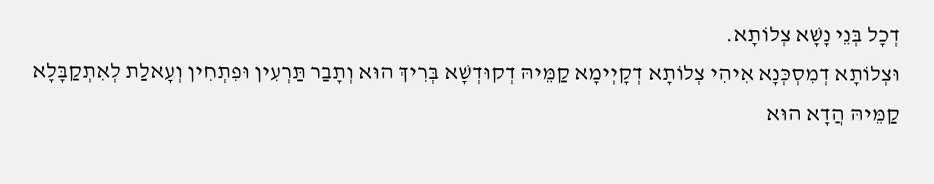דְכָל בְּנֵי נָשָׁא צְלוֹתָא.
וּצְלוֹתָא דְמִסְכְּנָא אִיהִי צְלוֹתָא דְקָיְימָא קַמֵּיהּ דְקוּדְשָׁא בְּרִיךְ הוּא וְתָבַר תַּרְעִין וּפִתְחִין וְעָאלַת לְאִתְקַבָּלָא קַמֵּיהּ הֲדָא הוּא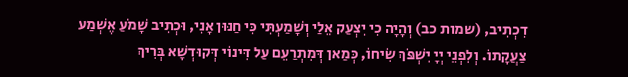דִכְתִיב, (שמות כב) וְהָיָה כִי יִצְעַק אֵלַי וְשָׁמַעְתִּי כִּי חַנּוּן אָנִי, וּכְתִיב שָׁמֹעַ אֶשְׁמַע
צַעֲקָתוֹ. וְלִפְנֵי יְיָ יִשְׁפֹּךְ שִׂיחוֹ, כְּמַאן דְּמִתְרַעֵם עַל דִּינוֹי דְּקוּדְשָׁא בְּרִיךְ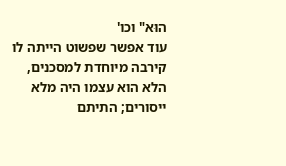הוּא" וכו'
עוד אפשר שפשוט הייתה לו קירבה מיוחדת למסכנים, הלא הוא עצמו היה מלא ייסורים; התיתם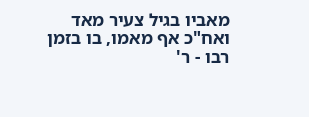מאביו בגיל צעיר מאד ואח"כ אף מאמו, בו בזמן רבו - ר'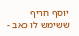יוסף חריף ששימש לו כאב -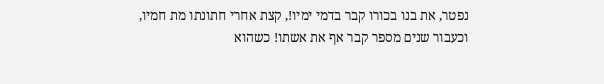נפטר, את בנו בכורו קבר בדמי ימיו!, קצת אחרי חתונתו מת חמיו, וכעבור שנים מספר קבר אף את אשתו! כשהוא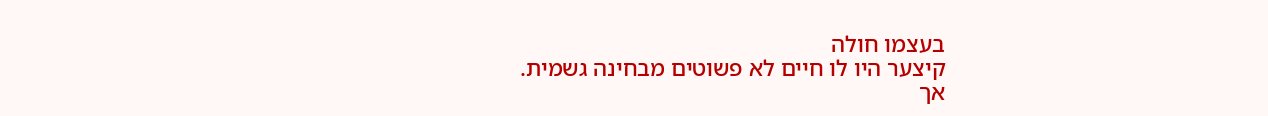בעצמו חולה
קיצער היו לו חיים לא פשוטים מבחינה גשמית.
אך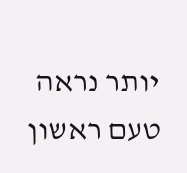יותר נראה טעם ראשון